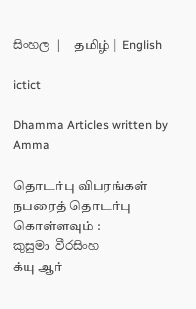සිංහල |  தமிழ் |  English

ictict

Dhamma Articles written by Amma

தொடர்பு விபரங்கள்
நபரைத் தொடர்பு கொள்ளவும் :
කුසුමා වීරසිංහ
க்யு ஆர்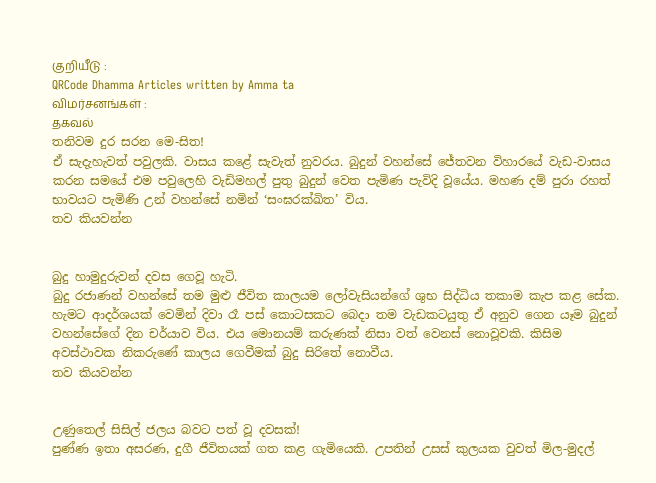குறியீடு :
QRCode Dhamma Articles written by Amma ta
விமர்சனங்கள் :
தகவல்
තනිවම දුර සරන මෙ-සිත!
ඒ සැදැහැවත් පවුලකි. වාසය කළේ සැවැත් නුවරය. බුදුන් වහන්සේ ජේතවන විහාරයේ වැඩ-වාසය කරන සමයේ එම පවුලෙහි වැඩිමහල් පුතු බුදුන් වෙත පැමිණ පැවිදි වූයේය. මහණ දම් පුරා රහත් භාවයට පැමිණි උන් වහන්සේ නමින් ‘සංඝරක්ඛිත’ විය.
තව කියවන්න


බුදු හාමුදුරුවන් දවස ගෙවූ හැටි.
බුදු රජාණන් වහන්සේ තම මුළු ජීවිත කාලයම ලෝවැසියන්ගේ ශුභ සිද්ධිය තකාම කැප කළ සේක. හැමට ආදර්ශයක් වෙමින් දිවා රෑ පස් කොටසකට බෙදා තම වැඩකටයුතු ඒ අනුව ගෙන යෑම බුදුන් වහන්සේගේ දින චර්යාව විය. එය මොනයම් කරුණක් නිසා වත් වෙනස් නොවූවකි. කිසිම අවස්ථාවක නිකරුණේ කාලය ගෙවීමක් බුදු සිරිතේ නොවීය.
තව කියවන්න


උණුතෙල් සිසිල් ජලය බවට පත් වූ දවසක්!
පුණ්ණ ඉතා අසරණ, දුගී ජීවිතයක් ගත කළ ගැමියෙකි. උපතින් උසස් කුලයක වුවත් මිල-මුදල්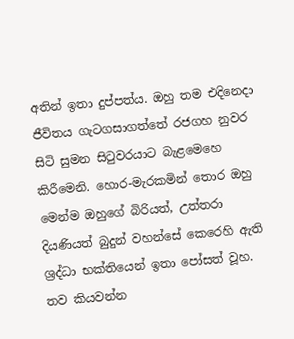අතින් ඉතා දුප්පත්ය. ඔහු තම එදිනෙදා ජීවිතය ගැටගසාගත්තේ රජගහ නුවර සිටි සුමන සිටුවරයාට බැළමෙහෙ කිරීමෙනි. හොර-මැරකමින් තොර ඔහු මෙන්ම ඔහුගේ බිරියත්, උත්තරා දියණියත් බුදුන් වහන්සේ කෙරෙහි ඇති ශ්‍රද්ධා භක්තියෙන් ඉතා පෝසත් වූහ.
තව කියවන්න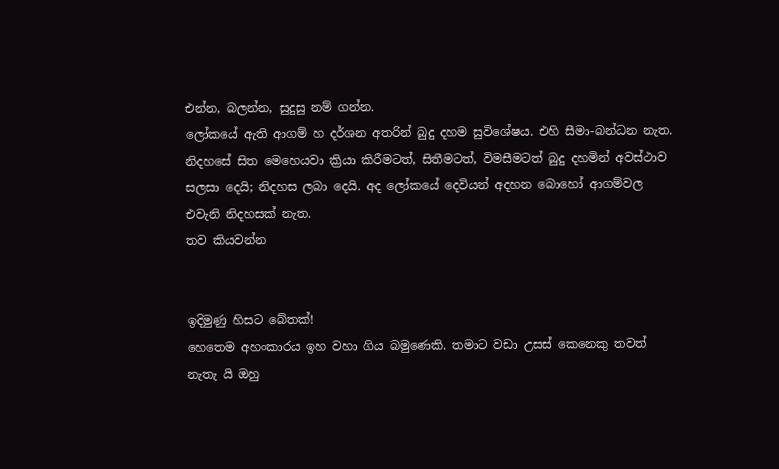එන්න, බලන්න, සුදුසු නම් ගන්න.
ලෝකයේ ඇති ආගම් හ දර්ශන අතරින් බුදු දහම සුවිශේෂය. එහි සීමා-බන්ධන නැත. නිදහසේ සිත මෙහෙයවා ක්‍රියා කිරීමටත්, සිතීමටත්, විමසීමටත් බුදු දහමින් අවස්ථාව සලසා දෙයි; නිදහස ලබා දෙයි. අද ලෝකයේ දෙවියන් අදහන බොහෝ ආගම්වල එවැනි නිදහසක් නැත.
තව කියවන්න


ඉදිමුණු හිසට බේතක්!
හෙතෙම අහංකාරය ඉහ වහා ගිය බමුණෙකි. තමාට වඩා උසස් කෙනෙකු තවත් නැතැ යි ඔහු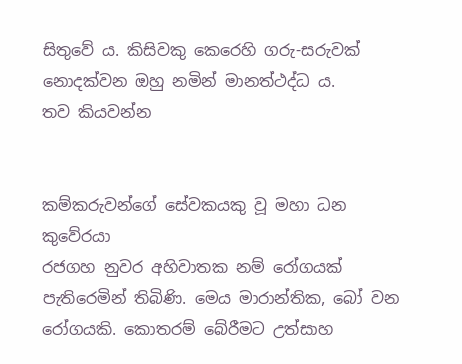සිතුවේ ය. කිසිවකු කෙරෙහි ගරු-සරුවක් නොදක්වන ඔහු නමින් මානත්ථද්ධ ය.
තව කියවන්න


කම්කරුවන්ගේ සේවකයකු වූ මහා ධන කුවේරයා
රජගහ නුවර අහිවාතක නම් රෝගයක් පැතිරෙමින් තිබිණි. මෙය මාරාන්තික, බෝ වන රෝගයකි. කොතරම් බේරීමට උත්සාහ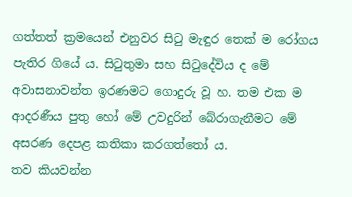ගත්තත් ක්‍රමයෙන් එනුවර සිටු මැඳුර තෙක් ම රෝගය පැතිර ගියේ ය. සිටුතුමා සහ සිටුදේවිය ද මේ අවාසනාවන්ත ඉරණමට ගොදුරු වූ හ. තම එක ම ආදරණීය පුතු හෝ මේ උවදුරින් බේරාගැනීමට මේ අසරණ දෙපළ කතිකා කරගත්තෝ ය.
තව කියවන්න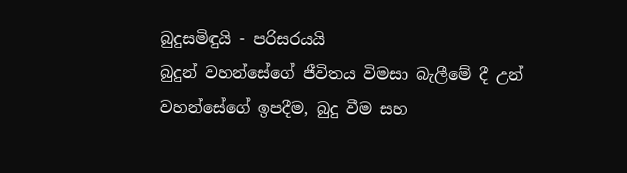බුදුසමිඳුයි - පරිසරයයි
බුදුන් වහන්සේගේ ජීවිතය විමසා බැලීමේ දී උන් වහන්සේගේ ඉපදීම, බුදු වීම සහ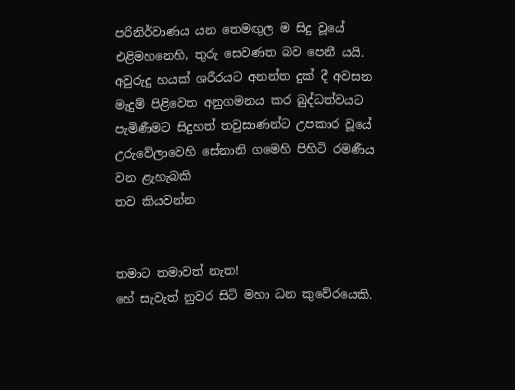පරිනිර්වාණය යන තෙමඟුල ම සිදු වූයේ එළිමහනෙහි, තුරු සෙවණත බව පෙනී යයි. අවුරුදු හයක් ශරීරයට අනන්ත දුක් දී අවසන මැදුම් පිළිවෙත අනුගමනය කර බුද්ධත්වයට පැමිණීමට සිදුහත් තවුසාණන්ට උපකාර වූයේ උරුවේලාවෙහි සේනානි ගමෙහි පිහිටි රමණීය වන ළැහැබකි
තව කියවන්න


තමාට තමාවත් නැත!
හේ සැවැත් නුවර සිටි මහා ධන කුවේරයෙකි.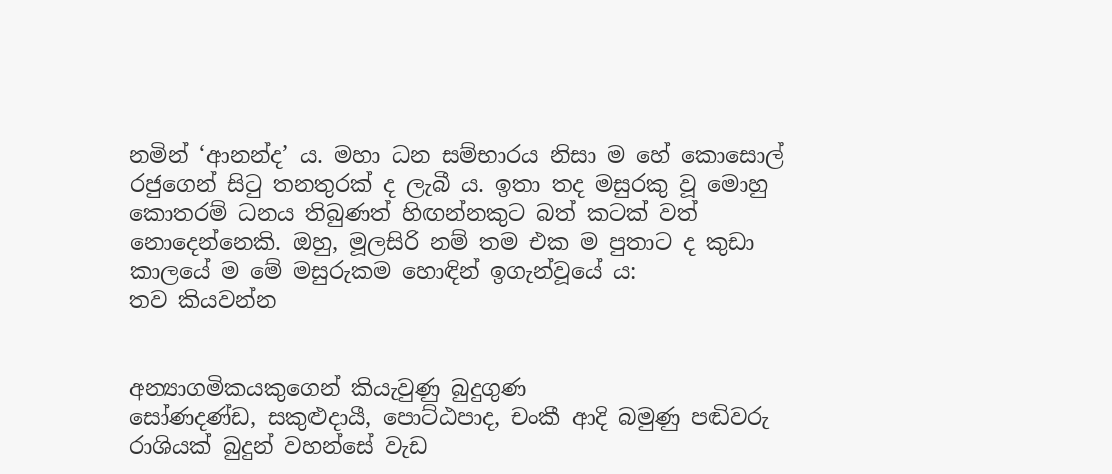නමින් ‘ආනන්ද’ ය. මහා ධන සම්භාරය නිසා ම හේ කොසොල් රජුගෙන් සිටු තනතුරක් ද ලැබී ය. ඉතා තද මසුරකු වූ මොහු කොතරම් ධනය තිබුණත් හිඟන්නකුට බත් කටක් වත් නොදෙන්නෙකි. ඔහු, මූලසිරි නම් තම එක ම පුතාට ද කුඩා කාලයේ ම මේ මසුරුකම හොඳින් ඉගැන්වූයේ ය:
තව කියවන්න


අන්‍යාගමිකයකුගෙන් කියැවුණු බුදුගුණ
සෝණදණ්ඩ, සකුළුදායී, පොට්ඨපාද, චංකී ආදි බමුණු පඬිවරු රාශියක් බුදුන් වහන්සේ වැඩ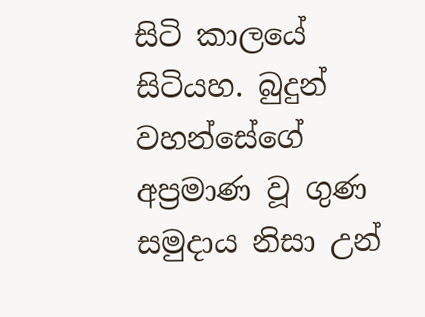සිටි කාලයේ සිටියහ. බුදුන් වහන්සේගේ අප්‍රමාණ වූ ගුණ සමුදාය නිසා උන්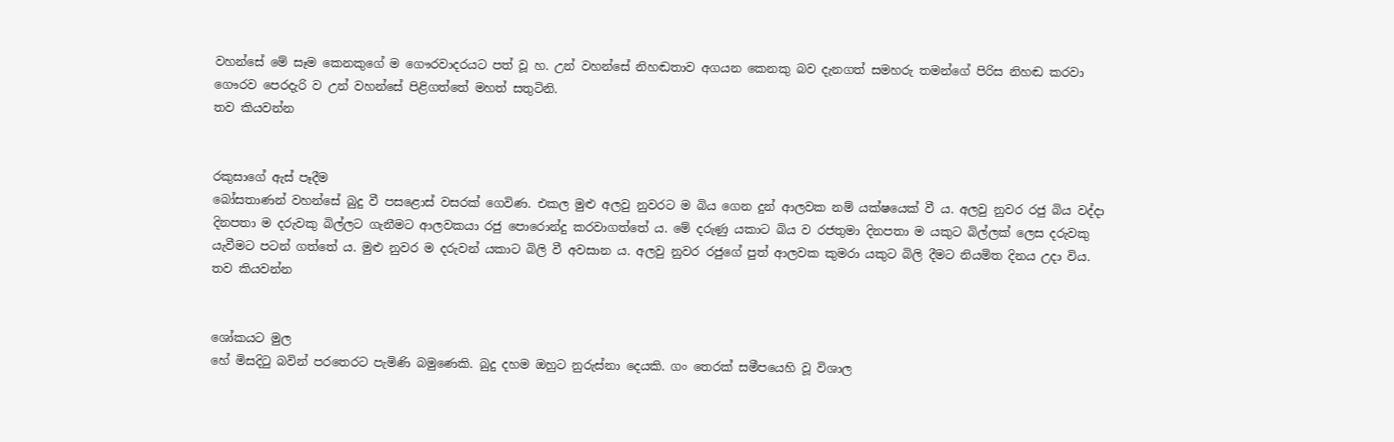වහන්සේ මේ සෑම කෙනකුගේ ම ගෞරවාදරයට පත් වූ හ. උන් වහන්සේ නිහඬතාව අගයන කෙනකු බව දැනගත් සමහරු තමන්ගේ පිරිස නිහඬ කරවා ගෞරව පෙරදැරි ව උන් වහන්සේ පිළිගත්තේ මහත් සතුටිනි.
තව කියවන්න


රකුසාගේ ඇස් පෑදීම
බෝසතාණන් වහන්සේ බුදු වී පසළොස් වසරක් ගෙවිණ. එකල මුළු අලවු නුවරට ම බිය ගෙන දුන් ආලවක නම් යක්ෂයෙක් වී ය. අලවු නුවර රජු බිය වද්දා දිනපතා ම දරුවකු බිල්ලට ගැනීමට ආලවකයා රජු පොරොන්දු කරවාගත්තේ ය. මේ දරුණු යකාට බිය ව රජතුමා දිනපතා ම යකුට බිල්ලක් ලෙස දරුවකු යැවීමට පටන් ගත්තේ ය. මුළු නුවර ම දරුවන් යකාට බිලි වී අවසාන ය. අලවු නුවර රජුගේ පුත් ආලවක කුමරා යකුට බිලි දීමට නියමිත දිනය උදා විය.
තව කියවන්න


ශෝකයට මුල
හේ මිසදිටු බවින් පරතෙරට පැමිණි බමුණෙකි. බුදු දහම ඔහුට නුරුස්නා දෙයකි. ගං තෙරක් සමීපයෙහි වූ විශාල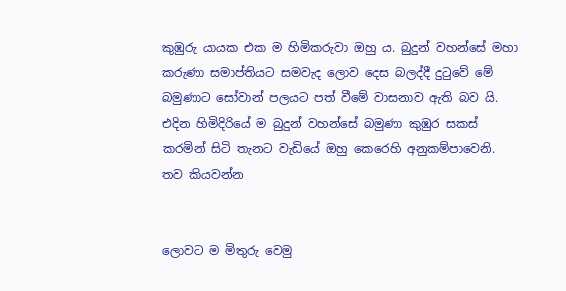කුඹුරු යායක එක ම හිමිකරුවා ඔහු ය. බුදුන් වහන්සේ මහා කරුණා සමාප්තියට සමවැද ලොව දෙස බලද්දී දුටුවේ මේ බමුණාට සෝවාන් පලයට පත් වීමේ වාසනාව ඇති බව යි. එදින හිමිදිරියේ ම බුදුන් වහන්සේ බමුණා කුඹුර සකස් කරමින් සිටි තැනට වැඩියේ ඔහු කෙරෙහි අනුකම්පාවෙනි.
තව කියවන්න


ලොවට ම මිතුරු වෙමු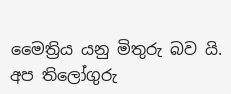මෛත්‍රිය යනු මිතුරු බව යි. අප තිලෝගුරු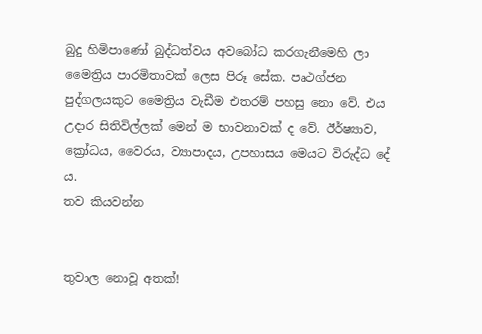බුදු හිමිපාණෝ බුද්ධත්වය අවබෝධ කරගැනීමෙහි ලා මෛත්‍රිය පාරමිතාවක් ලෙස පිරූ සේක. පෘථග්ජන පුද්ගලයකුට මෛත්‍රිය වැඩීම එතරම් පහසු නො වේ. එය උදාර සිතිවිල්ලක් මෙන් ම භාවනාවක් ද වේ. ඊර්ෂ්‍යාව, ක්‍රෝධය, වෛරය, ව්‍යාපාදය, උපහාසය මෙයට විරුද්ධ දේ ය.
තව කියවන්න


තුවාල නොවූ අතක්!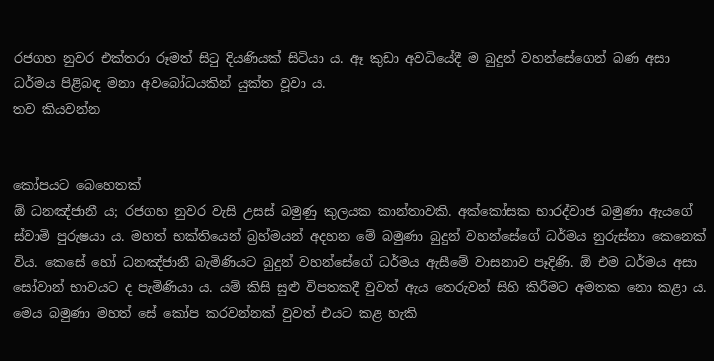රජගහ නුවර එක්තරා රූමත් සිටු දියණියක් සිටියා ය. ඈ කුඩා අවධියේදී ම බුදුන් වහන්සේගෙන් බණ අසා ධර්මය පිළිබඳ මනා අවබෝධයකින් යුක්ත වූවා ය.
තව කියවන්න


කෝපයට බෙහෙතක්
ඕ ධනඤ්ජානී ය; රජගහ නුවර වැසි උසස් බමුණු කුලයක කාන්තාවකි. අක්කෝසක භාරද්වාජ බමුණා ඇයගේ ස්වාමි පුරුෂයා ය. මහත් භක්තියෙන් බ්‍රහ්මයන් අදහන මේ බමුණා බුදුන් වහන්සේගේ ධර්මය නුරුස්නා කෙනෙක් විය. කෙසේ හෝ ධනඤ්ජානී බැමිණියට බුදුන් වහන්සේගේ ධර්මය ඇසීමේ වාසනාව පෑදිණි. ඕ එම ධර්මය අසා සෝවාන් භාවයට ද පැමිණියා ය. යම් කිසි සුළු විපතකදී වුවත් ඇය තෙරුවන් සිහි කිරීමට අමතක නො කළා ය. මෙය බමුණා මහත් සේ කෝප කරවන්නක් වුවත් එයට කළ හැකි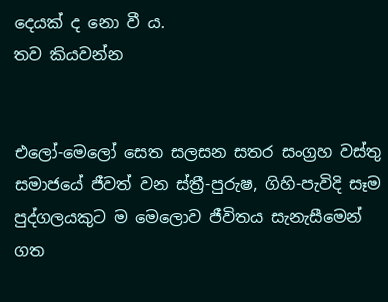දෙයක් ද නො වී ය.
තව කියවන්න


එලෝ-මෙලෝ සෙත සලසන සතර සංග්‍රහ වස්තු
සමාජයේ ජීවත් වන ස්ත්‍රී-පුරුෂ, ගිහි-පැවිදි සෑම පුද්ගලයකුට ම මෙලොව ජීවිතය සැනැසීමෙන් ගත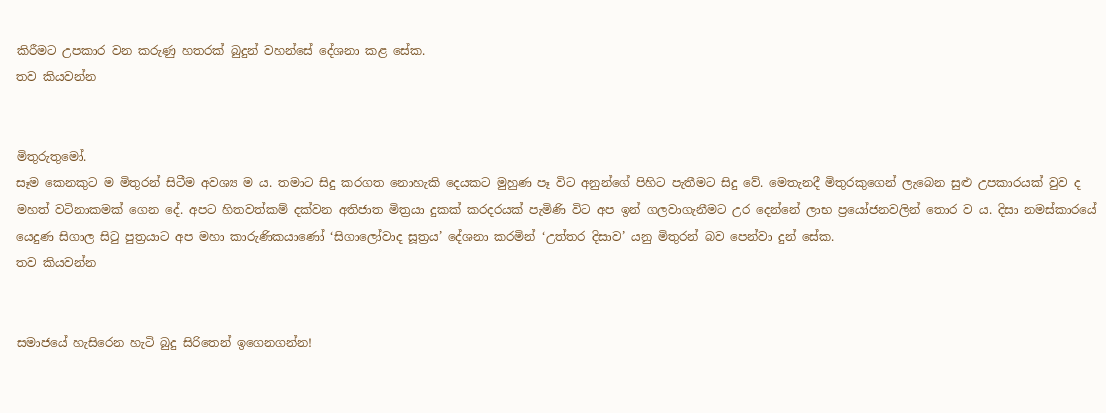කිරීමට උපකාර වන කරුණු හතරක් බුදුන් වහන්සේ දේශනා කළ සේක.
තව කියවන්න


මිතුරුතුමෝ.
සෑම කෙනකුට ම මිතුරන් සිටීම අවශ්‍ය ම ය. තමාට සිදු කරගත නොහැකි දෙයකට මුහුණ පෑ විට අනුන්ගේ පිහිට පැතීමට සිදු වේ. මෙතැනදී මිතුරකුගෙන් ලැබෙන සුළු උපකාරයක් වුව ද මහත් වටිනාකමක් ගෙන දේ. අපට හිතවත්කම් දක්වන අතිජාත මිත්‍රයා දුකක් කරදරයක් පැමිණි විට අප ඉන් ගලවාගැනීමට උර දෙන්නේ ලාභ ප්‍රයෝජනවලින් තොර ව ය. දිසා නමස්කාරයේ යෙදුණ සිගාල සිටු පුත්‍රයාට අප මහා කාරුණිකයාණෝ ‘සිගාලෝවාද සූත්‍රය’ දේශනා කරමින් ‘උත්තර දිසාව’ යනු මිතුරන් බව පෙන්වා දුන් සේක.
තව කියවන්න


සමාජයේ හැසිරෙන හැටි බුදු සිරිතෙන් ඉගෙනගන්න!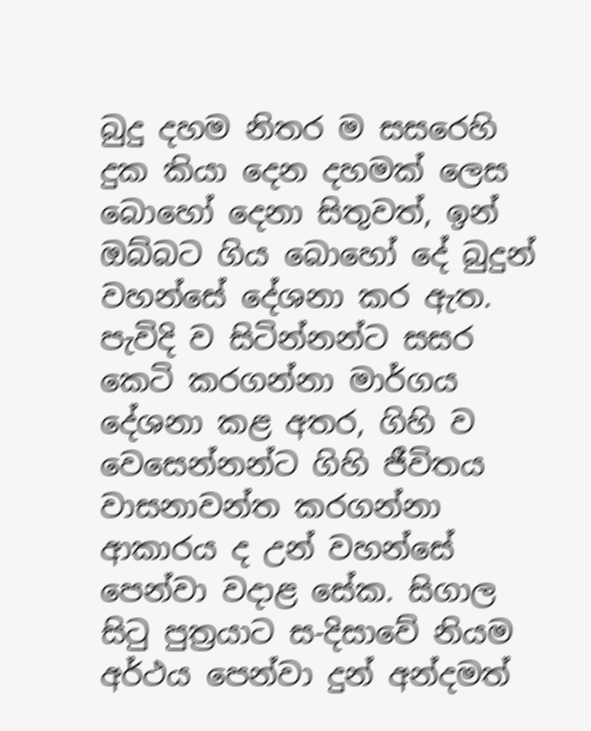බුදු දහම නිතර ම සසරෙහි දුක කියා දෙන දහමක් ලෙස බොහෝ දෙනා සිතුවත්, ඉන් ඔබ්බට ගිය බොහෝ දේ බුදුන් වහන්සේ දේශනා කර ඇත. පැවිදි ව සිටින්නන්ට සසර කෙටි කරගන්නා මාර්ගය දේශනා කළ අතර, ගිහි ව වෙසෙන්නන්ට ගිහි ජීවිතය වාසනාවන්ත කරගන්නා ආකාරය ද උන් වහන්සේ පෙන්වා වදාළ සේක. සිගාල සිටු පුත්‍රයාට ස-දිසාවේ නියම අර්ථය පෙන්වා දුන් අන්දමත්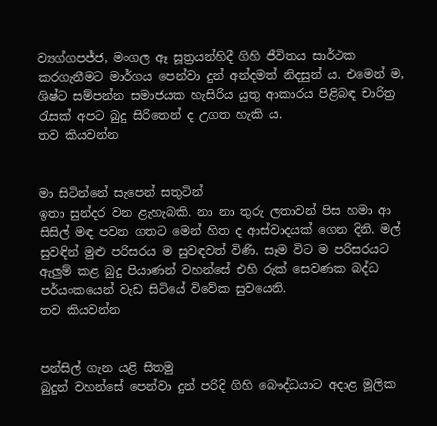ව්‍යග්ගපජ්ජ, මංගල ඈ සූත්‍රයන්හිදී ගිහි ජීවිතය සාර්ථක කරගැනීමට මාර්ගය පෙන්වා දුන් අන්දමත් නිදසුන් ය. එමෙන් ම, ශිෂ්ට සම්පන්න සමාජයක හැසිරිය යුතු ආකාරය පිළිබඳ චාරිත්‍ර රැසක් අපට බුදු සිරිතෙන් ද උගත හැකි ය.
තව කියවන්න


මා සිටින්නේ සැපෙන් සතුටින්
ඉතා සුන්දර වන ළැහැබකි. නා නා තුරු ලතාවන් පිස හමා ආ සිසිල් මඳ පවන ගතට මෙන් හිත ද ආස්වාදයක් ගෙන දිනි. මල් සුවඳින් මුළු පරිසරය ම සුවඳවත් විණි. සෑම විට ම පරිසරයට ඇලුම් කළ බුදු පියාණන් වහන්සේ එහි රුක් සෙවණක බද්ධ පර්යංකයෙන් වැඩ සිටියේ විවේක සුවයෙනි.
තව කියවන්න


පන්සිල් ගැන යළි සිතමු
බුදුන් වහන්සේ පෙන්වා දුන් පරිදි ගිහි බෞද්ධයාට අදාළ මූලික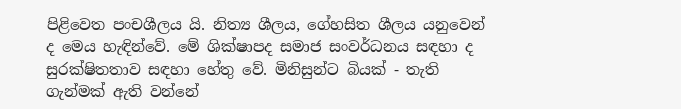පිළිවෙත පංචශීලය යි. නිත්‍ය ශීලය, ගේහසිත ශීලය යනුවෙන් ද මෙය හැඳින්වේ. මේ ශික්ෂාපද සමාජ සංවර්ධනය සඳහා ද සුරක්ෂිතතාව සඳහා හේතු වේ. මිනිසුන්ට බියක් - තැති ගැන්මක් ඇති වන්නේ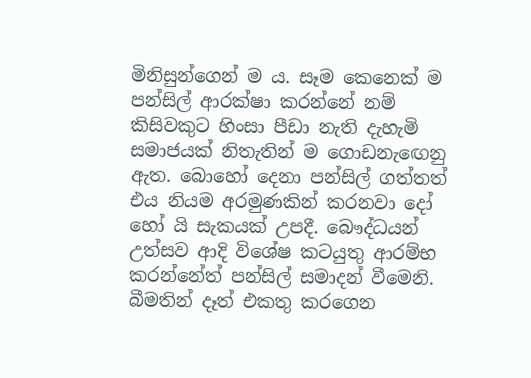මිනිසුන්ගෙන් ම ය. සෑම කෙනෙක් ම පන්සිල් ආරක්ෂා කරන්නේ නම් කිසිවකුට හිංසා පීඩා නැති දැහැමි සමාජයක් නිතැතින් ම ගොඩනැඟෙනු ඇත. බොහෝ දෙනා පන්සිල් ගත්තත් එය නියම අරමුණකින් කරනවා දෝ හෝ යි සැකයක් උපදී. බෞද්ධයන් උත්සව ආදි විශේෂ කටයුතු ආරම්භ කරන්නේත් පන්සිල් සමාදන් වීමෙනි. බීමතින් දෑත් එකතු කරගෙන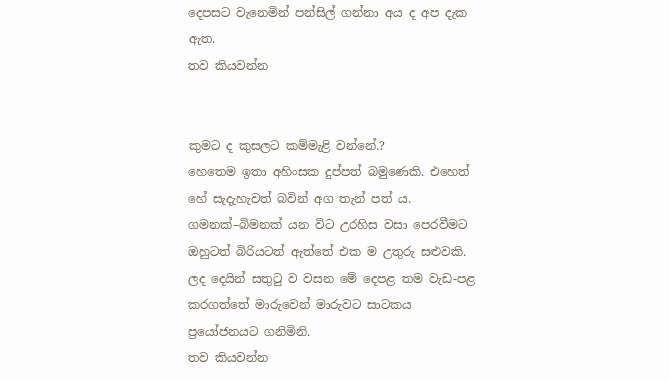දෙපසට වැනෙමින් පන්සිල් ගන්නා අය ද අප දැක ඇත.
තව කියවන්න


කුමට ද කුසලට කම්මැළි වන්නේ.?
හෙතෙම ඉතා අහිංසක දුප්පත් බමුණෙකි. එහෙත් හේ සැදැහැවත් බවින් අග තැන් පත් ය. ගමනක්–බිමනක් යන විට උරහිස වසා පෙරවීමට ඔහුටත් බිරියටත් ඇත්තේ එක ම උතුරු සළුවකි. ලද දෙයින් සතුටු ව වසන මේ දෙපළ තම වැඩ-පළ කරගත්තේ මාරුවෙන් මාරුවට සාටකය ප්‍රයෝජනයට ගනිමිනි.
තව කියවන්න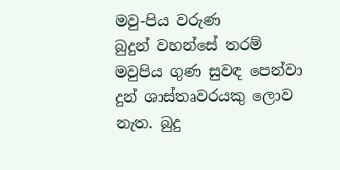මවු-පිය වරුණ
බුදුන් වහන්සේ තරම් මවුපිය ගුණ සුවඳ පෙන්වා දුන් ශාස්තෘවරයකු ලොව නැත. බුදු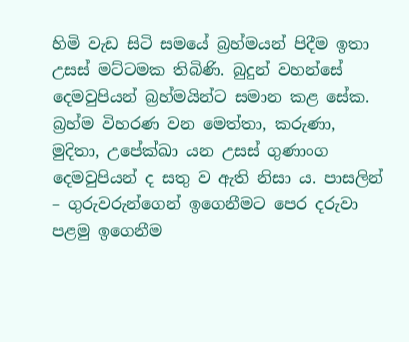හිමි වැඩ සිටි සමයේ බ්‍රහ්මයන් පිදීම ඉතා උසස් මට්ටමක තිබිණි. බුදුන් වහන්සේ දෙමවුපියන් බ්‍රහ්මයින්ට සමාන කළ සේක. බ්‍රහ්ම විහරණ වන මෙත්තා, කරුණා, මුදිතා, උපේක්ඛා යන උසස් ගුණාංග දෙමවුපියන් ද සතු ව ඇති නිසා ය. පාසලින් – ගුරුවරුන්ගෙන් ඉගෙනීමට පෙර දරුවා පළමු ඉගෙනීම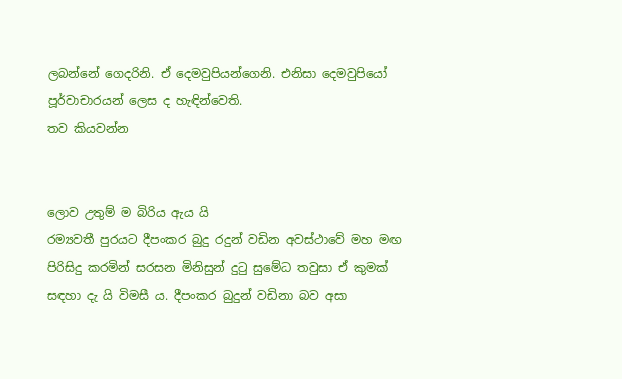ලබන්නේ ගෙදරිනි. ඒ දෙමවුපියන්ගෙනි. එනිසා දෙමවුපියෝ පූර්වාචාරයන් ලෙස ද හැඳින්වෙති.
තව කියවන්න


ලොව උතුම් ම බිරිය ඇය යි
රම්‍යවතී පුරයට දීපංකර බුදු රදුන් වඩින අවස්ථාවේ මහ මඟ පිරිසිදු කරමින් සරසන මිනිසුන් දුටු සුමේධ තවුසා ඒ කුමක් සඳහා දැ යි විමසී ය. දීපංකර බුදුන් වඩිනා බව අසා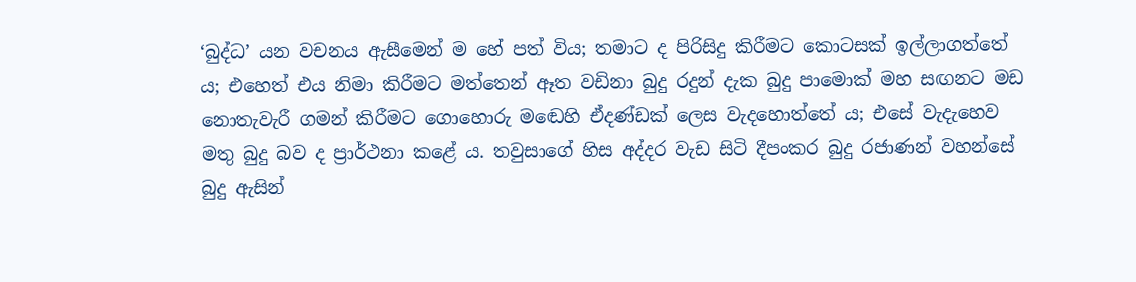‘බුද්ධ’ යන වචනය ඇසීමෙන් ම හේ පත් විය; තමාට ද පිරිසිදු කිරීමට කොටසක් ඉල්ලාගත්තේ ය; එහෙත් එය නිමා කිරීමට මත්තෙන් ඈත වඩිනා බුදු රදුන් දැක බුදු පාමොක් මහ සඟනට මඩ නොතැවැරී ගමන් කිරීමට ගොහොරු මඬෙහි ඒදණ්ඩක් ලෙස වැදහොත්තේ ය; එසේ වැදැහෙව මතු බුදු බව ද ප්‍රාර්ථනා කළේ ය. තවුසාගේ හිස අද්දර වැඩ සිටි දීපංකර බුදු රජාණන් වහන්සේ බුදු ඇසින්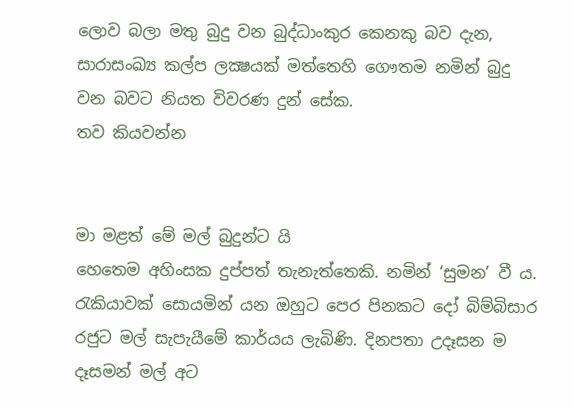ලොව බලා මතු බුදු වන බුද්ධාංකුර කෙනකු බව දැන, සාරාසංඛ්‍ය කල්ප ලක්‍ෂයක් මත්තෙහි ගෞතම නමින් බුදු වන බවට නියත විවරණ දුන් සේක.
තව කියවන්න


මා මළත් මේ මල් බුදුන්ට යි
හෙතෙම අහිංසක දුප්පත් තැනැත්තෙකි. නමින් ‘සුමන’ වී ය. රැකියාවක් සොයමින් යන ඔහුට පෙර පිනකට දෝ බිම්බිසාර රජුට මල් සැපැයීමේ කාර්යය ලැබිණි. දිනපතා උදෑසන ම දෑසමන් මල් අට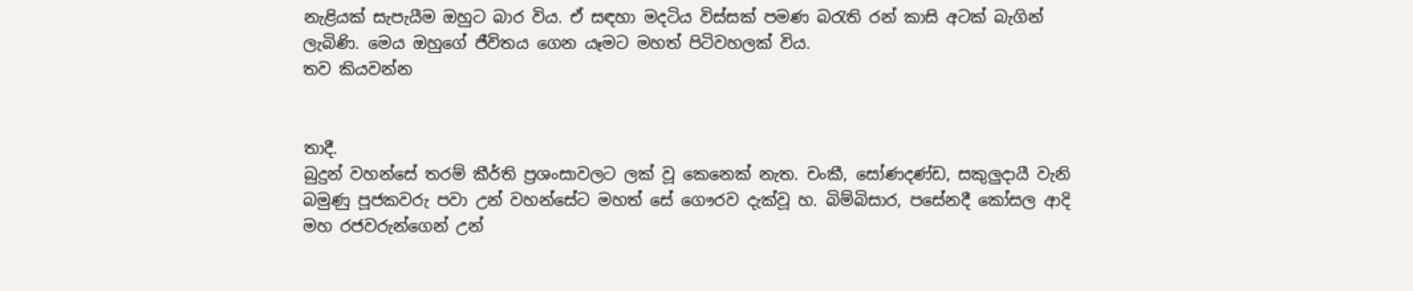නැළියක් සැපැයීම ඔහුට බාර විය. ඒ සඳහා මදටිය විස්සක් පමණ බරැති රන් කාසි අටක් බැගින් ලැබිණි. මෙය ඔහුගේ ජීවිතය ගෙන යෑමට මහත් පිටිවහලක් විය.
තව කියවන්න


තාදී.
බුදුන් වහන්සේ තරම් කීර්ති ප්‍රශංසාවලට ලක් වූ කෙනෙක් නැත. චංකී, සෝණදණ්ඩ, සකුලුදායී වැනි බමුණු පූජකවරු පවා උන් වහන්සේට මහත් සේ ගෞරව දැක්වූ හ. බිම්බිසාර, පසේනදී කෝසල ආදි මහ රජවරුන්ගෙන් උන්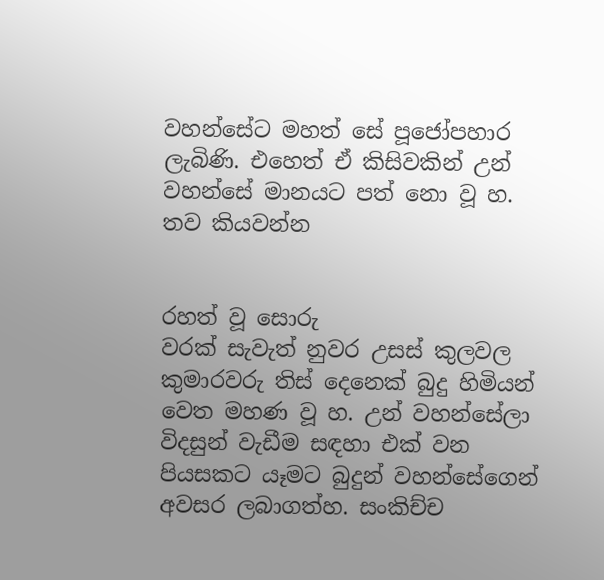වහන්සේට මහත් සේ පූජෝපහාර ලැබිණි. එහෙත් ඒ කිසිවකින් උන් වහන්සේ මානයට පත් නො වූ හ.
තව කියවන්න


රහත් වූ සොරු
වරක් සැවැත් නුවර උසස් කුලවල කුමාරවරු තිස් දෙනෙක් බුදු හිමියන් වෙත මහණ වූ හ. උන් වහන්සේලා විදසුන් වැඩීම සඳහා එක් වන පියසකට යෑමට බුදුන් වහන්සේගෙන් අවසර ලබාගත්හ. සංකිච්ච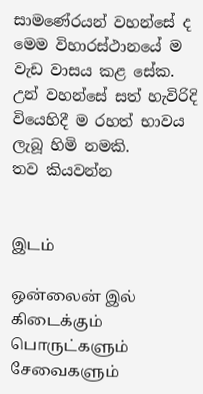සාමණේරයන් වහන්සේ ද මෙම විහාරස්ථානයේ ම වැඩ වාසය කළ සේක. උන් වහන්සේ සත් හැවිරිදි වියෙහිදී ම රහත් භාවය ලැබූ හිමි නමකි.
තව කියවන්න


இடம்

ஒன்லைன் இல் கிடைக்கும்
பொருட்களும் சேவைகளும்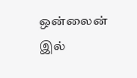ஒன்லைன் இல்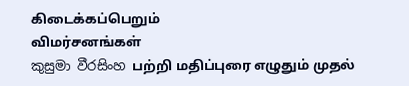கிடைக்கப்பெறும்
விமர்சனங்கள்
කුසුමා වීරසිංහ பற்றி மதிப்புரை எழுதும் முதல்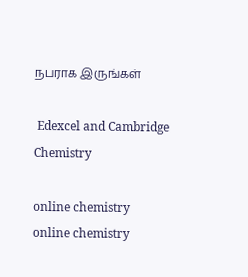நபராக இருங்கள்

 Edexcel and Cambridge Chemistry

online chemistry
online chemistry